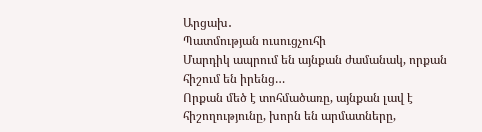Արցախ․
Պատմության ուսուցչուհի
Մարդիկ ապրում են այնքան ժամանակ, որքան հիշում են իրենց…
Որքան մեծ է տոհմածառը, այնքան լավ է հիշողությունը, խորն են արմատները,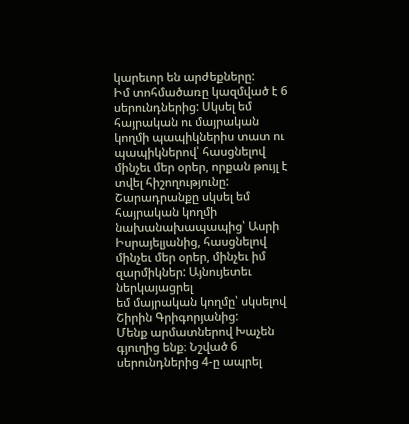կարեւոր են արժեքները:
Իմ տոհմածառը կազմված է 6 սերունդներից: Սկսել եմ հայրական ու մայրական
կողմի պապիկներիս տատ ու պապիկներով՝ հասցնելով մինչեւ մեր օրեր, որքան թույլ է
տվել հիշողությունը: Շարադրանքը սկսել եմ հայրական կողմի նախանախապապից՝ Ասրի
Իսրայելյանից, հասցնելով մինչեւ մեր օրեր, մինչեւ իմ զարմիկներ: Այնույետեւ ներկայացրել
եմ մայրական կողմը՝ սկսելով Շիրին Գրիգորյանից:
Մենք արմատներով Խաչեն գյուղից ենք։ Նշված 6 սերունդներից 4-ը ապրել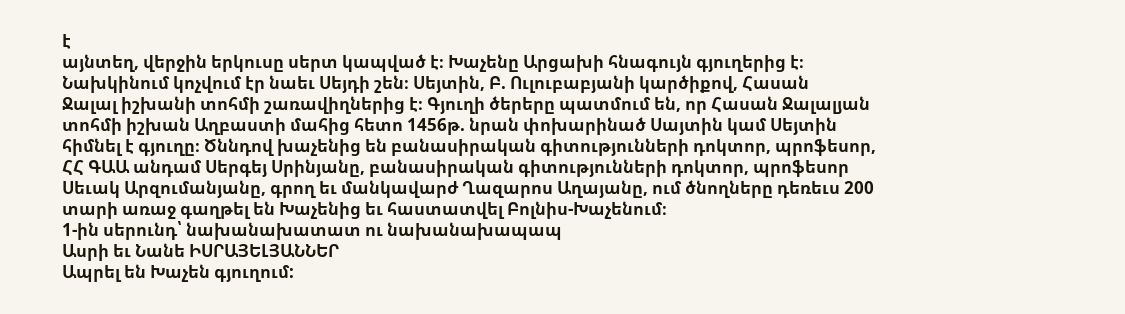է
այնտեղ, վերջին երկուսը սերտ կապված է։ Խաչենը Արցախի հնագույն գյուղերից է։
Նախկինում կոչվում էր նաեւ Սեյդի շեն։ Սեյտին, Բ. Ուլուբաբյանի կարծիքով, Հասան
Ջալալ իշխանի տոհմի շառավիղներից է։ Գյուղի ծերերը պատմում են, որ Հասան Ջալալյան
տոհմի իշխան Աղբաստի մահից հետո 1456թ. նրան փոխարինած Սայտին կամ Սեյտին
հիմնել է գյուղը։ Ծննդով խաչենից են բանասիրական գիտությունների դոկտոր, պրոֆեսոր,
ՀՀ ԳԱԱ անդամ Սերգեյ Սրինյանը, բանասիրական գիտությունների դոկտոր, պրոֆեսոր
Սեւակ Արզումանյանը, գրող եւ մանկավարժ Ղազարոս Աղայանը, ում ծնողները դեռեւս 200
տարի առաջ գաղթել են Խաչենից եւ հաստատվել Բոլնիս-Խաչենում։
1-ին սերունդ՝ նախանախատատ ու նախանախապապ
Ասրի եւ Նանե ԻՍՐԱՅԵԼՅԱՆՆԵՐ
Ապրել են Խաչեն գյուղում: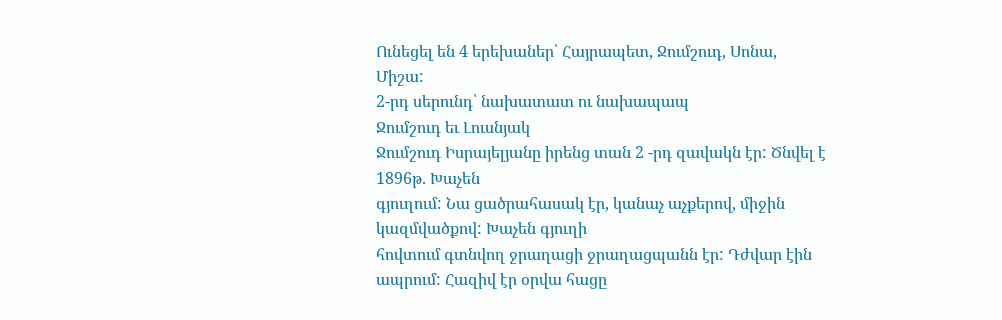Ունեցել են 4 երեխաներ՝ Հայրապետ, Ջումշուդ, Սոնա,
Միշա:
2-րդ սերունդ՝ նախատատ ու նախապապ
Ջումշուդ եւ Լուսնյակ
Ջումշուդ Իսրայելյանը իրենց տան 2 -րդ զավակն էր: Ծնվել է 1896թ. Խաչեն
գյուղում: Նա ցածրահասակ էր, կանաչ աչքերով, միջին կազմվածքով: Խաչեն գյուղի
հովտում գտնվող ջրաղացի ջրաղացպանն էր: Դժվար էին ապրում: Հազիվ էր օրվա հացը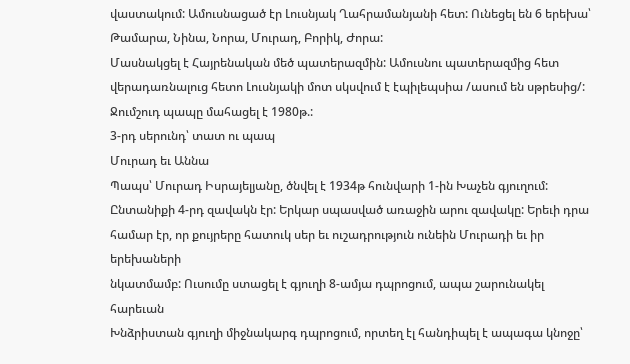վաստակում: Ամուսնացած էր Լուսնյակ Ղահրամանյանի հետ: Ունեցել են 6 երեխա՝
Թամարա, Նինա, Նորա, Մուրադ, Բորիկ, Ժորա:
Մասնակցել է Հայրենական մեծ պատերազմին: Ամուսնու պատերազմից հետ
վերադառնալուց հետո Լուսնյակի մոտ սկսվում է էպիլեպսիա /ասում են սթրեսից/:
Ջումշուդ պապը մահացել է 1980թ.:
3-րդ սերունդ՝ տատ ու պապ
Մուրադ եւ Աննա
Պապս՝ Մուրադ Իսրայելյանը, ծնվել է 1934թ հունվարի 1-ին Խաչեն գյուղում:
Ընտանիքի 4-րդ զավակն էր: Երկար սպասված առաջին արու զավակը: Երեւի դրա
համար էր, որ քույրերը հատուկ սեր եւ ուշադրություն ունեին Մուրադի եւ իր երեխաների
նկատմամբ: Ուսումը ստացել է գյուղի 8-ամյա դպրոցում, ապա շարունակել հարեւան
Խնձրիստան գյուղի միջնակարգ դպրոցում, որտեղ էլ հանդիպել է ապագա կնոջը՝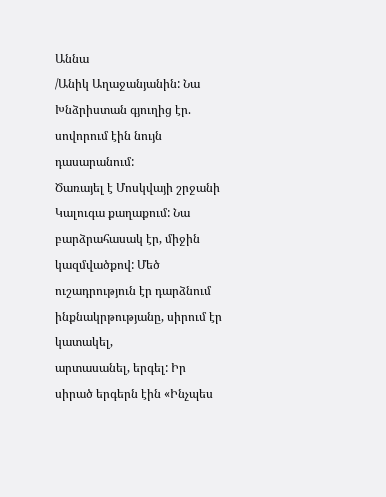Աննա
/Անիկ Աղաջանյանին: Նա Խնձրիստան գյուղից էր. սովորում էին նույն դասարանում:
Ծառայել է Մոսկվայի շրջանի Կալուգա քաղաքում: Նա բարձրահասակ էր, միջին
կազմվածքով: Մեծ ուշադրություն էր դարձնում ինքնակրթությանը, սիրում էր կատակել,
արտասանել, երգել: Իր սիրած երգերն էին «Ինչպես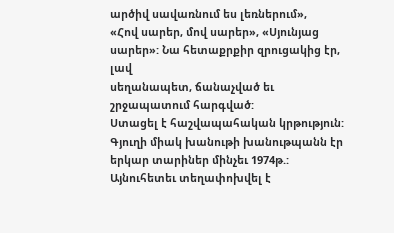արծիվ սավառնում ես լեռներում»,
«Հով սարեր, մով սարեր», «Սյունյաց սարեր»: Նա հետաքրքիր զրուցակից էր, լավ
սեղանապետ, ճանաչված եւ շրջապատում հարգված:
Ստացել է հաշվապահական կրթություն: Գյուղի միակ խանութի խանութպանն էր
երկար տարիներ մինչեւ 1974թ.: Այնուհետեւ տեղափոխվել է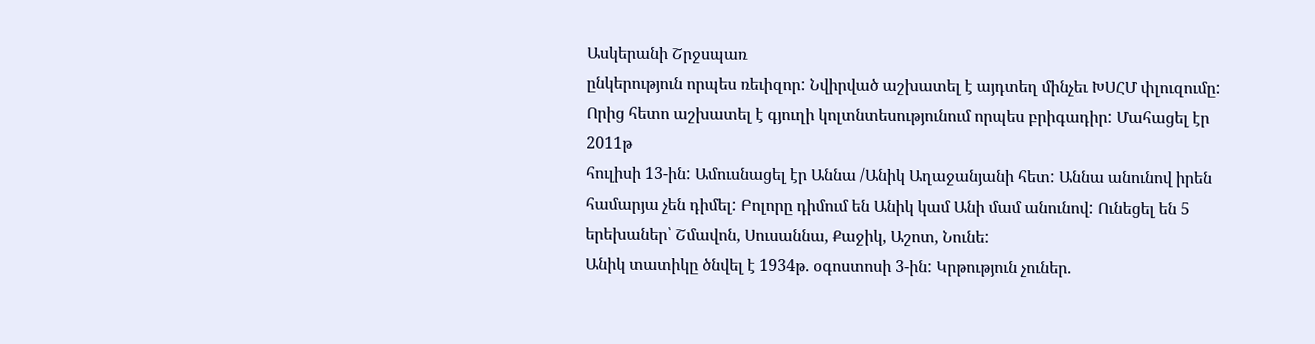Ասկերանի Շրջսպառ
ընկերություն որպես ռեւիզոր: Նվիրված աշխատել է այդտեղ մինչեւ ԽՍՀՄ փլուզումը:
Որից հետո աշխատել է գյուղի կոլտնտեսությունում որպես բրիգադիր: Մահացել էր 2011թ
հուլիսի 13-ին: Ամուսնացել էր Աննա /Անիկ Աղաջանյանի հետ: Աննա անունով իրեն
համարյա չեն դիմել: Բոլորը դիմում են Անիկ կամ Անի մամ անունով: Ունեցել են 5
երեխաներ՝ Շմավոն, Սուսաննա, Քաջիկ, Աշոտ, Նունե:
Անիկ տատիկը ծնվել է 1934թ. օգոստոսի 3-ին: Կրթություն չուներ.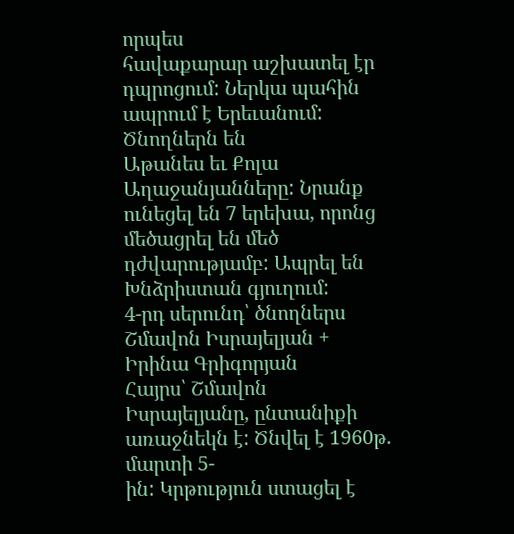որպես
հավաքարար աշխատել էր դպրոցում: Ներկա պահին ապրում է Երեւանում: Ծնողներն են
Աթանես եւ Քոլա Աղաջանյանները: Նրանք ունեցել են 7 երեխա, որոնց մեծացրել են մեծ
դժվարությամբ: Ապրել են Խնձրիստան գյուղում:
4-րդ սերունդ՝ ծնողներս
Շմավոն Իսրայելյան + Իրինա Գրիգորյան
Հայրս՝ Շմավոն Իսրայելյանը, ընտանիքի առաջնեկն է: Ծնվել է 1960թ. մարտի 5-
ին: Կրթություն ստացել է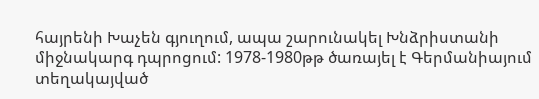հայրենի Խաչեն գյուղում, ապա շարունակել Խնձրիստանի
միջնակարգ դպրոցում: 1978-1980թթ ծառայել է Գերմանիայում տեղակայված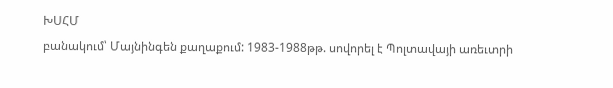ԽՍՀՄ
բանակում՝ Մայնինգեն քաղաքում: 1983-1988թթ. սովորել է Պոլտավայի առեւտրի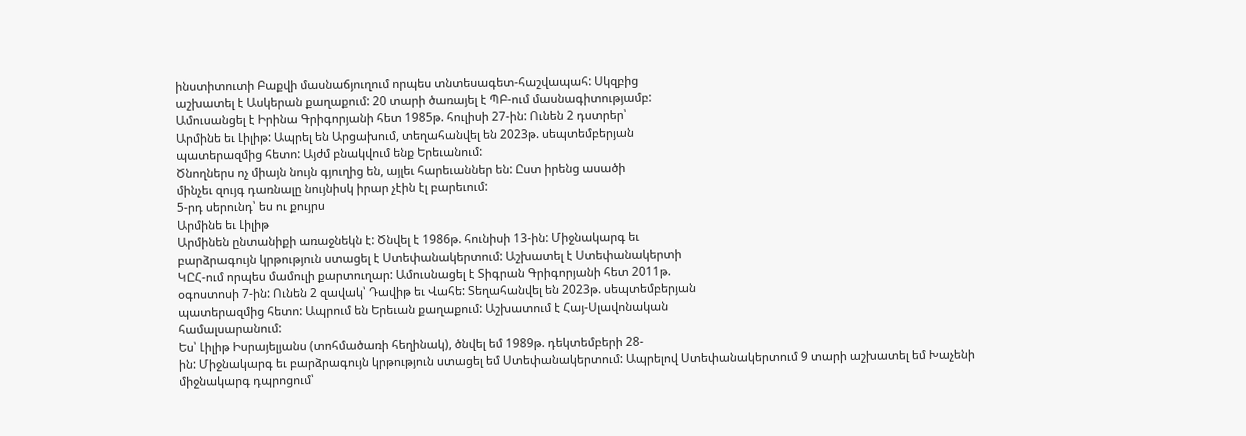ինստիտուտի Բաքվի մասնաճյուղում որպես տնտեսագետ-հաշվապահ: Սկզբից
աշխատել է Ասկերան քաղաքում: 20 տարի ծառայել է ՊԲ-ում մասնագիտությամբ:
Ամուսանցել է Իրինա Գրիգորյանի հետ 1985թ. հուլիսի 27-ին: Ունեն 2 դստրեր՝
Արմինե եւ Լիլիթ: Ապրել են Արցախում, տեղահանվել են 2023թ. սեպտեմբերյան
պատերազմից հետո: Այժմ բնակվում ենք Երեւանում:
Ծնողներս ոչ միայն նույն գյուղից են, այլեւ հարեւաններ են: Ըստ իրենց ասածի
մինչեւ զույգ դառնալը նույնիսկ իրար չէին էլ բարեւում:
5-րդ սերունդ՝ ես ու քույրս
Արմինե եւ Լիլիթ
Արմինեն ընտանիքի առաջնեկն է: Ծնվել է 1986թ. հունիսի 13-ին: Միջնակարգ եւ
բարձրագույն կրթություն ստացել է Ստեփանակերտում: Աշխատել է Ստեփանակերտի
ԿԸՀ-ում որպես մամուլի քարտուղար: Ամուսնացել է Տիգրան Գրիգորյանի հետ 2011թ.
օգոստոսի 7-ին: Ունեն 2 զավակ՝ Դավիթ եւ Վահե: Տեղահանվել են 2023թ. սեպտեմբերյան
պատերազմից հետո: Ապրում են Երեւան քաղաքում: Աշխատում է Հայ-Սլավոնական
համալսարանում:
Ես՝ Լիլիթ Իսրայելյանս (տոհմածառի հեղինակ), ծնվել եմ 1989թ. դեկտեմբերի 28-
ին: Միջնակարգ եւ բարձրագույն կրթություն ստացել եմ Ստեփանակերտում: Ապրելով Ստեփանակերտում 9 տարի աշխատել եմ Խաչենի միջնակարգ դպրոցում՝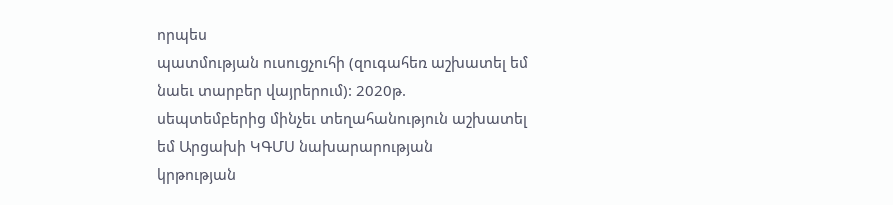որպես
պատմության ուսուցչուհի (զուգահեռ աշխատել եմ նաեւ տարբեր վայրերում): 2020թ.
սեպտեմբերից մինչեւ տեղահանություն աշխատել եմ Արցախի ԿԳՄՍ նախարարության
կրթության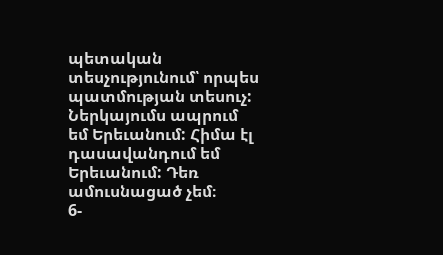պետական տեսչությունում՝ որպես պատմության տեսուչ: Ներկայումս ապրում
եմ Երեւանում: Հիմա էլ դասավանդում եմ Երեւանում: Դեռ ամուսնացած չեմ։
6-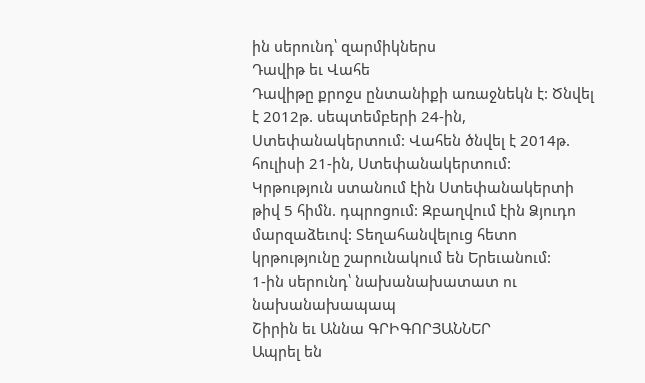ին սերունդ՝ զարմիկներս
Դավիթ եւ Վահե
Դավիթը քրոջս ընտանիքի առաջնեկն է: Ծնվել է 2012թ. սեպտեմբերի 24-ին,
Ստեփանակերտում: Վահեն ծնվել է 2014թ. հուլիսի 21-ին, Ստեփանակերտում:
Կրթություն ստանում էին Ստեփանակերտի թիվ 5 հիմն. դպրոցում: Զբաղվում էին Ձյուդո
մարզաձեւով: Տեղահանվելուց հետո կրթությունը շարունակում են Երեւանում:
1-ին սերունդ՝ նախանախատատ ու նախանախապապ
Շիրին եւ Աննա ԳՐԻԳՈՐՅԱՆՆԵՐ
Ապրել են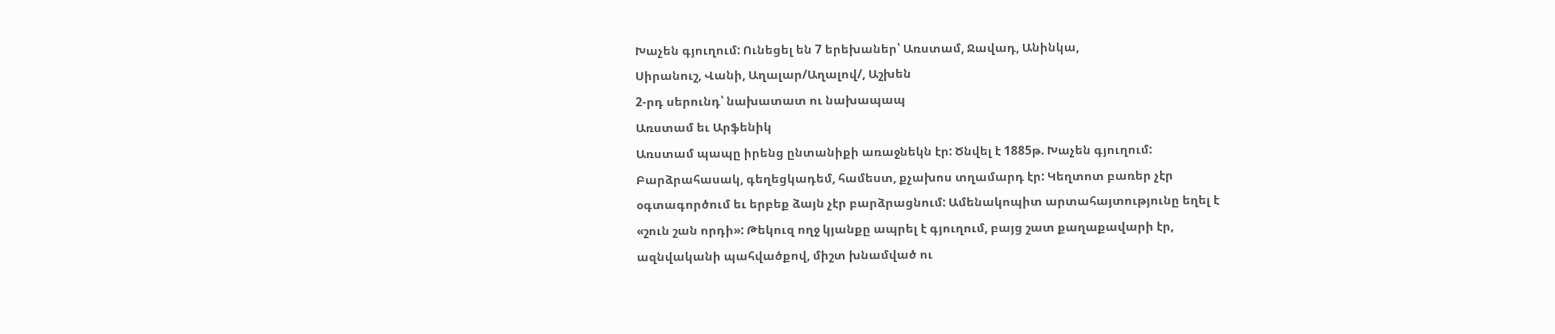Խաչեն գյուղում: Ունեցել են 7 երեխաներ՝ Առստամ, Ջավադ, Անինկա,
Սիրանուշ, Վանի, Աղալար/Աղալով/, Աշխեն
2-րդ սերունդ՝ նախատատ ու նախապապ
Առստամ եւ Արֆենիկ
Առստամ պապը իրենց ընտանիքի առաջնեկն էր: Ծնվել է 1885թ. Խաչեն գյուղում:
Բարձրահասակ, գեղեցկադեմ, համեստ, քչախոս տղամարդ էր: Կեղտոտ բառեր չէր
օգտագործում եւ երբեք ձայն չէր բարձրացնում: Ամենակոպիտ արտահայտությունը եղել է
«շուն շան որդի»: Թեկուզ ողջ կյանքը ապրել է գյուղում, բայց շատ քաղաքավարի էր,
ազնվականի պահվածքով, միշտ խնամված ու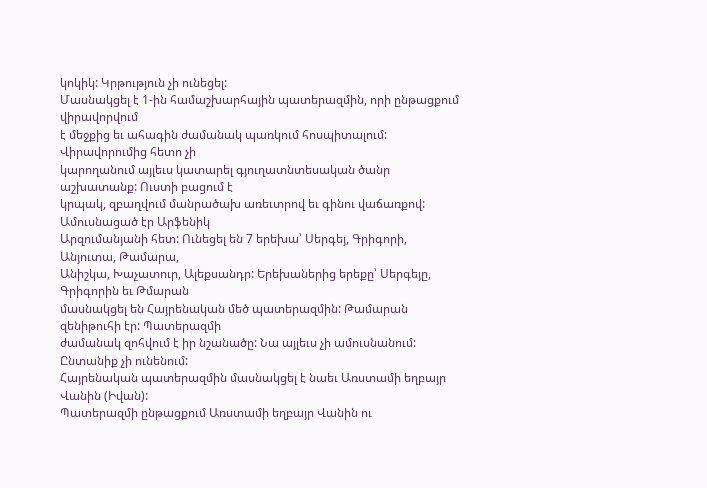կոկիկ: Կրթություն չի ունեցել:
Մասնակցել է 1-ին համաշխարհային պատերազմին, որի ընթացքում վիրավորվում
է մեջքից եւ ահագին ժամանակ պառկում հոսպիտալում: Վիրավորումից հետո չի
կարողանում այլեւս կատարել գյուղատնտեսական ծանր աշխատանք: Ուստի բացում է
կրպակ, զբաղվում մանրածախ առեւտրով եւ գինու վաճառքով: Ամուսնացած էր Արֆենիկ
Արզումանյանի հետ: Ունեցել են 7 երեխա՝ Սերգեյ, Գրիգորի, Անյուտա, Թամարա,
Անիշկա, Խաչատուր, Ալեքսանդր: Երեխաներից երեքը՝ Սերգեյը, Գրիգորին եւ Թմարան
մասնակցել են Հայրենական մեծ պատերազմին: Թամարան զենիթուհի էր: Պատերազմի
ժամանակ զոհվում է իր նշանածը: Նա այլեւս չի ամուսնանում: Ընտանիք չի ունենում:
Հայրենական պատերազմին մասնակցել է նաեւ Առստամի եղբայր Վանին (Իվան):
Պատերազմի ընթացքում Առստամի եղբայր Վանին ու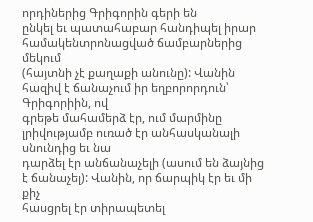որդիներից Գրիգորին գերի են
ընկել եւ պատահաբար հանդիպել իրար համակենտրոնացված ճամբարներից մեկում
(հայտնի չէ քաղաքի անունը): Վանին հազիվ է ճանաչում իր եղբորորդուն՝ Գրիգորիին, ով
գրեթե մահամերձ էր, ում մարմինը լրիվությամբ ուռած էր անհասկանալի սնունդից եւ նա
դարձել էր անճանաչելի (ասում են ձայնից է ճանաչել): Վանին, որ ճարպիկ էր եւ մի քիչ
հասցրել էր տիրապետել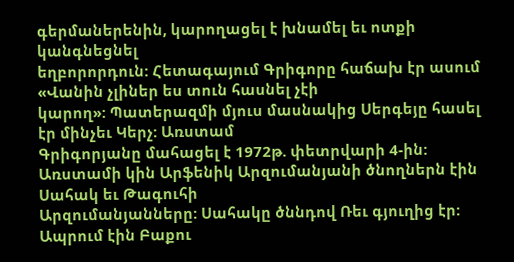գերմաներենին, կարողացել է խնամել եւ ոտքի կանգնեցնել
եղբորորդուն: Հետագայում Գրիգորը հաճախ էր ասում «Վանին չլիներ ես տուն հասնել չէի
կարող»: Պատերազմի մյուս մասնակից Սերգեյը հասել էր մինչեւ Կերչ: Առստամ
Գրիգորյանը մահացել է 1972թ. փետրվարի 4-ին:
Առստամի կին Արֆենիկ Արզումանյանի ծնողներն էին Սահակ եւ Թագուհի
Արզումանյանները: Սահակը ծննդով Ռեւ գյուղից էր: Ապրում էին Բաքու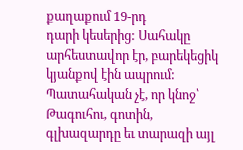քաղաքում 19-րդ
դարի կեսերից: Սահակը արհեստավոր էր, բարեկեցիկ կյանքով էին ապրում:
Պատահական չէ, որ կնոջ՝ Թագուհու, գոտին, գլխազարդը եւ տարազի այլ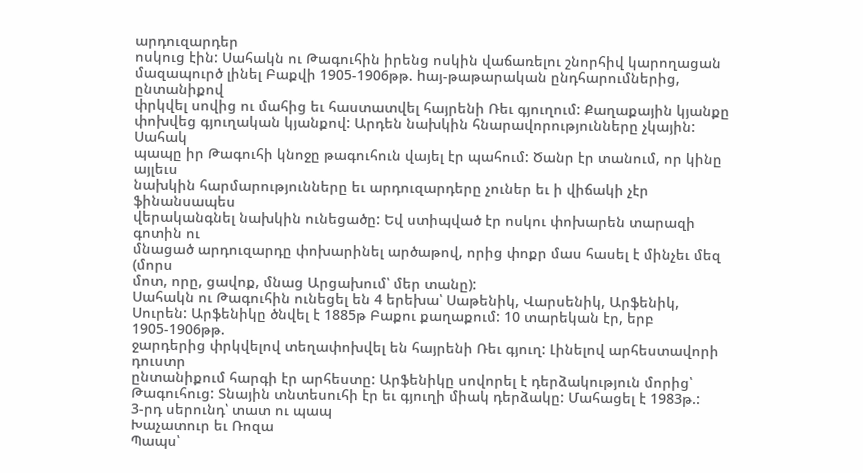արդուզարդեր
ոսկուց էին: Սահակն ու Թագուհին իրենց ոսկին վաճառելու շնորհիվ կարողացան
մազապուրծ լինել Բաքվի 1905-1906թթ. hայ-թաթարական ընդհարումներից, ընտանիքով
փրկվել սովից ու մահից եւ հաստատվել հայրենի Ռեւ գյուղում: Քաղաքային կյանքը
փոխվեց գյուղական կյանքով: Արդեն նախկին հնարավորությունները չկային: Սահակ
պապը իր Թագուհի կնոջը թագուհուն վայել էր պահում: Ծանր էր տանում, որ կինը այլեւս
նախկին հարմարությունները եւ արդուզարդերը չուներ եւ ի վիճակի չէր ֆինանսապես
վերականգնել նախկին ունեցածը: Եվ ստիպված էր ոսկու փոխարեն տարազի գոտին ու
մնացած արդուզարդը փոխարինել արծաթով, որից փոքր մաս հասել է մինչեւ մեզ (մորս
մոտ, որը, ցավոք, մնաց Արցախում՝ մեր տանը):
Սահակն ու Թագուհին ունեցել են 4 երեխա՝ Սաթենիկ, Վարսենիկ, Արֆենիկ,
Սուրեն: Արֆենիկը ծնվել է 1885թ Բաքու քաղաքում: 10 տարեկան էր, երբ 1905-1906թթ.
ջարդերից փրկվելով տեղափոխվել են հայրենի Ռեւ գյուղ: Լինելով արհեստավորի դուստր
ընտանիքում հարգի էր արհեստը: Արֆենիկը սովորել է դերձակություն մորից՝
Թագուհուց: Տնային տնտեսուհի էր եւ գյուղի միակ դերձակը: Մահացել է 1983թ.:
3-րդ սերունդ՝ տատ ու պապ
Խաչատուր եւ Ռոզա
Պապս՝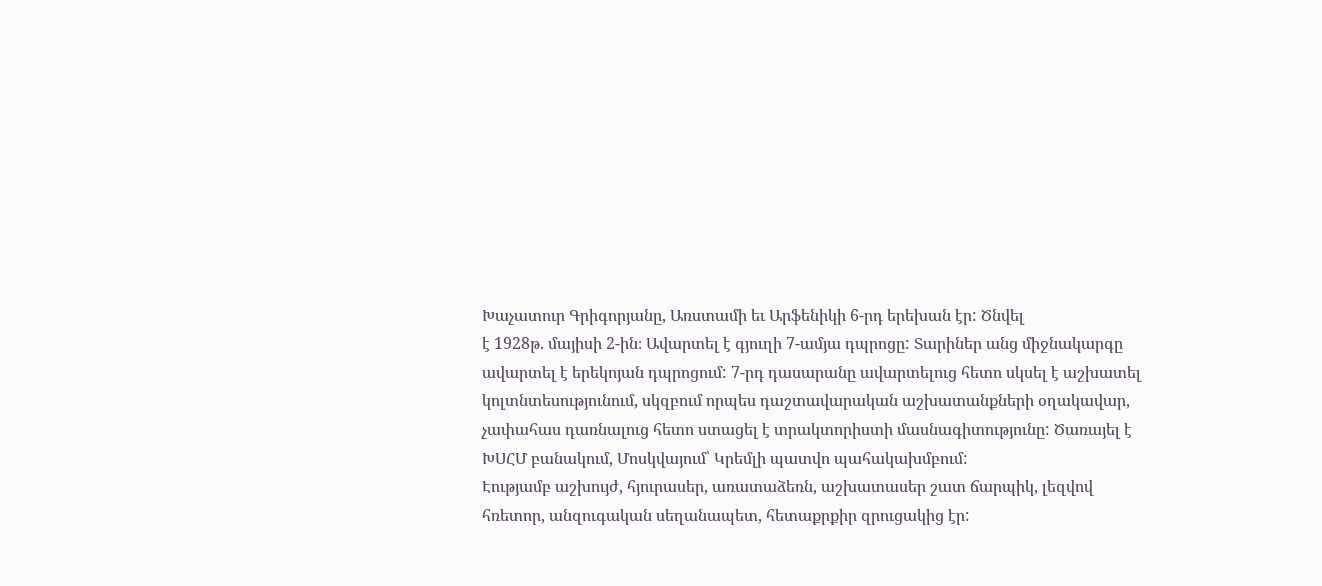Խաչատուր Գրիգորյանը, Առստամի եւ Արֆենիկի 6-րդ երեխան էր: Ծնվել
է 1928թ. մայիսի 2-ին։ Ավարտել է գյուղի 7-ամյա դպրոցը: Տարիներ անց միջնակարգը
ավարտել է երեկոյան դպրոցում: 7-րդ դասարանը ավարտելուց հետո սկսել է աշխատել
կոլտնտեսությունում, սկզբում որպես դաշտավարական աշխատանքների օղակավար,
չափահաս դառնալուց հետո ստացել է տրակտորիստի մասնագիտությունը: Ծառայել է
ԽՍՀՄ բանակում, Մոսկվայում՝ Կրեմլի պատվո պահակախմբում:
Էությամբ աշխույժ, հյուրասեր, առատաձեռն, աշխատասեր շատ ճարպիկ, լեզվով
հռետոր, անզուգական սեղանապետ, հետաքրքիր զրուցակից էր: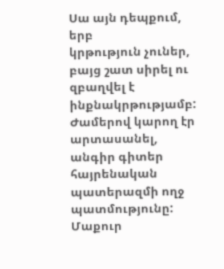Սա այն դեպքում, երբ
կրթություն չուներ, բայց շատ սիրել ու զբաղվել է ինքնակրթությամբ: Ժամերով կարող էր
արտասանել, անգիր գիտեր հայրենական պատերազմի ողջ պատմությունը: Մաքուր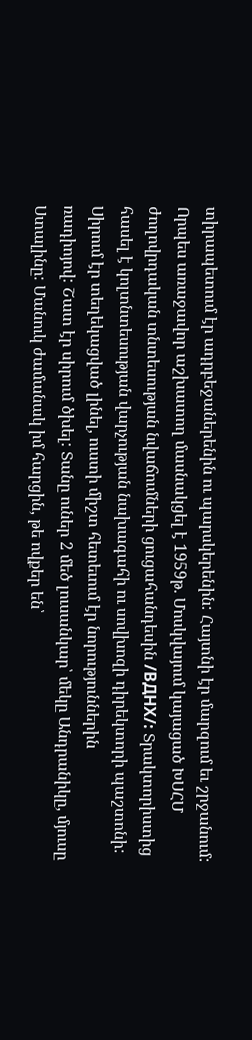տիրապետում էր ադրբեջաներենին ու պարսկերենին: Հայտնի էր մարզում եւ շրջանում:
Որպես առաջավոր աշխատող մասնակցել է 1959թ. Մոսկվայում կայացած ԽՍՀՄ
ժողովրդական տնտեսության նվաճումների ցուցահանդեսին /ВДНХ/: Տրակտորիստից
հասել է կոլտնտեսության վարչության նախագահի ու սովխոզի դիրեկտորի պաշտոնի:
Սիրում էր տեղեկացված լինել, ուստի միշտ հետեւում էր նորություններին
ռադիոյով: Շատ էր սիրում ծխել: Տանը ուներ 2 մեծ լուսանկար՝ մեկը Անդրանիկը, մյուսը
Ստալինը: Մանուկ ժամանակ իմ հարցին, թե ովքեր են՝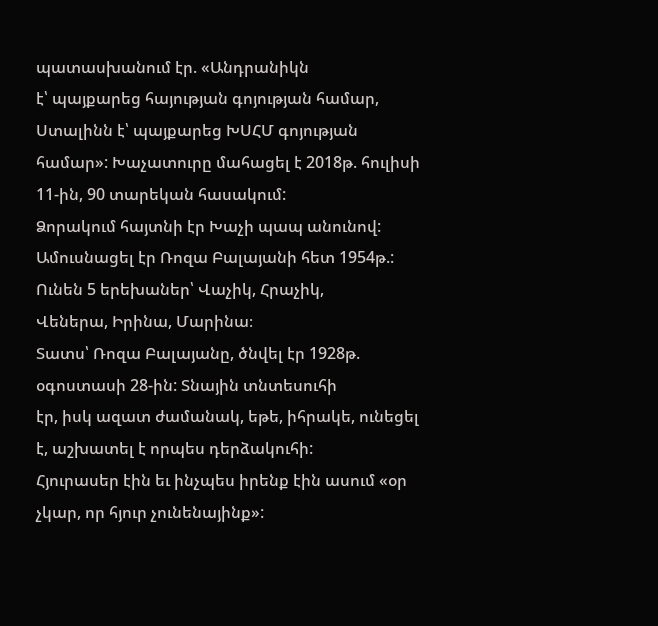պատասխանում էր. «Անդրանիկն
է՝ պայքարեց հայության գոյության համար, Ստալինն է՝ պայքարեց ԽՍՀՄ գոյության
համար»: Խաչատուրը մահացել է 2018թ. հուլիսի 11-ին, 90 տարեկան հասակում:
Ձորակում հայտնի էր Խաչի պապ անունով:
Ամուսնացել էր Ռոզա Բալայանի հետ 1954թ.: Ունեն 5 երեխաներ՝ Վաչիկ, Հրաչիկ,
Վեներա, Իրինա, Մարինա։
Տատս՝ Ռոզա Բալայանը, ծնվել էր 1928թ. օգոստասի 28-ին: Տնային տնտեսուհի
էր, իսկ ազատ ժամանակ, եթե, իհրակե, ունեցել է, աշխատել է որպես դերձակուհի:
Հյուրասեր էին եւ ինչպես իրենք էին ասում «օր չկար, որ հյուր չունենայինք»: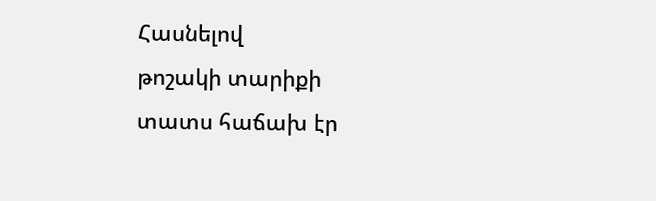Հասնելով
թոշակի տարիքի տատս հաճախ էր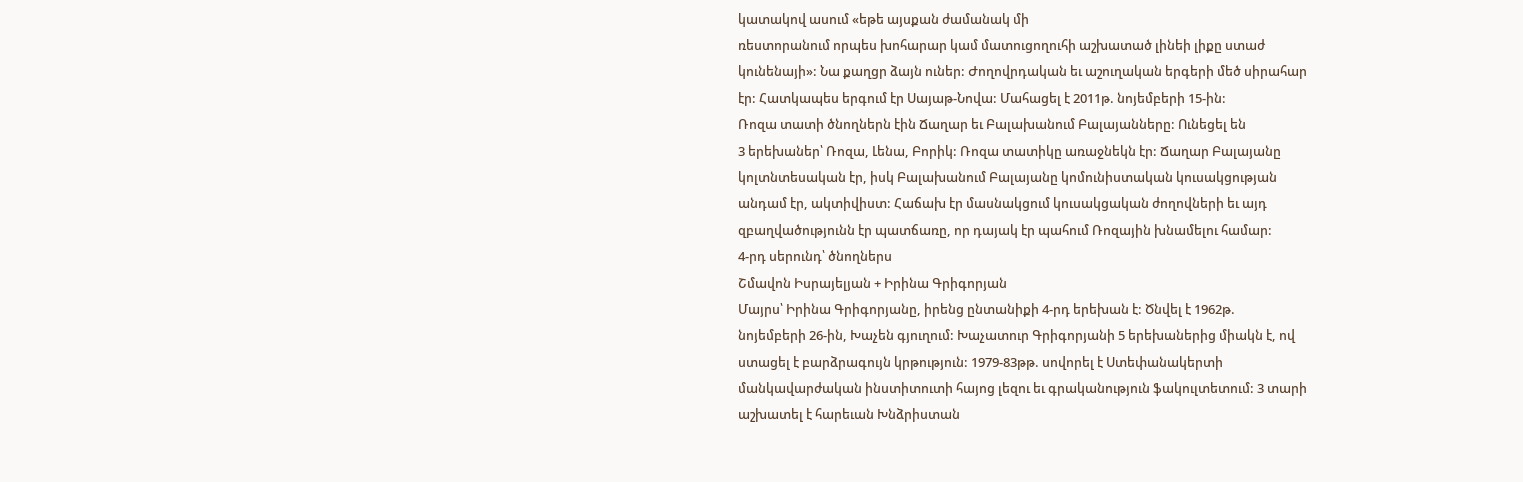կատակով ասում «եթե այսքան ժամանակ մի
ռեստորանում որպես խոհարար կամ մատուցողուհի աշխատած լինեի լիքը ստաժ
կունենայի»: Նա քաղցր ձայն ուներ: Ժողովրդական եւ աշուղական երգերի մեծ սիրահար
էր: Հատկապես երգում էր Սայաթ-Նովա: Մահացել է 2011թ. նոյեմբերի 15-ին:
Ռոզա տատի ծնողներն էին Ճաղար եւ Բալախանում Բալայանները: Ունեցել են
3 երեխաներ՝ Ռոզա, Լենա, Բորիկ: Ռոզա տատիկը առաջնեկն էր: Ճաղար Բալայանը
կոլտնտեսական էր, իսկ Բալախանում Բալայանը կոմունիստական կուսակցության
անդամ էր, ակտիվիստ: Հաճախ էր մասնակցում կուսակցական ժողովների եւ այդ
զբաղվածությունն էր պատճառը, որ դայակ էր պահում Ռոզային խնամելու համար:
4-րդ սերունդ՝ ծնողներս
Շմավոն Իսրայելյան + Իրինա Գրիգորյան
Մայրս՝ Իրինա Գրիգորյանը, իրենց ընտանիքի 4-րդ երեխան է: Ծնվել է 1962թ.
նոյեմբերի 26-ին, Խաչեն գյուղում: Խաչատուր Գրիգորյանի 5 երեխաներից միակն է, ով
ստացել է բարձրագույն կրթություն: 1979-83թթ. սովորել է Ստեփանակերտի
մանկավարժական ինստիտուտի հայոց լեզու եւ գրականություն ֆակուլտետում: 3 տարի
աշխատել է հարեւան Խնձրիստան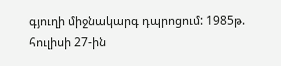գյուղի միջնակարգ դպրոցում: 1985թ. հուլիսի 27-ին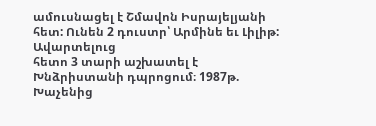ամուսնացել է Շմավոն Իսրայելյանի հետ: Ունեն 2 դուստր՝ Արմինե եւ Լիլիթ: Ավարտելուց
հետո 3 տարի աշխատել է Խնձրիստանի դպրոցում։ 1987թ. Խաչենից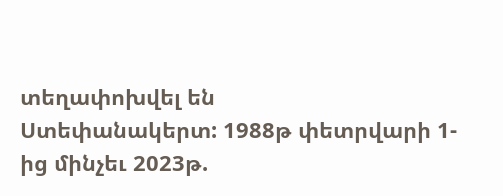տեղափոխվել են
Ստեփանակերտ: 1988թ փետրվարի 1-ից մինչեւ 2023թ.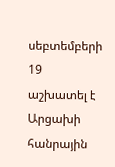սեբտեմբերի 19 աշխատել է
Արցախի հանրային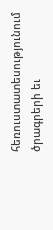հեռուստատեսությունում ծրագրերի եւ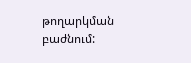թողարկման բաժնում: